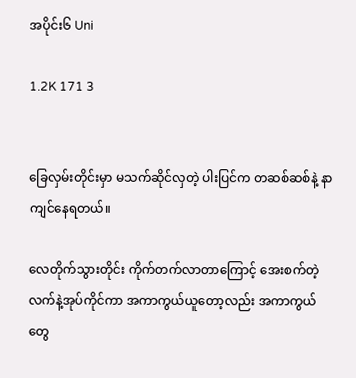အပိုင်း၆ Uni

1.2K 171 3


ခြေလှမ်းတိုင်းမှာ မသက်ဆိုင်လှတဲ့ ပါးပြင်က တဆစ်ဆစ်နဲ့ နာကျင်နေရတယ်။

လေတိုက်သွားတိုင်း ကိုက်တက်လာတာကြောင့် အေးစက်တဲ့ လက်နဲ့အုပ်ကိုင်ကာ အကာကွယ်ယူတော့လည်း အကာကွယ်တွေ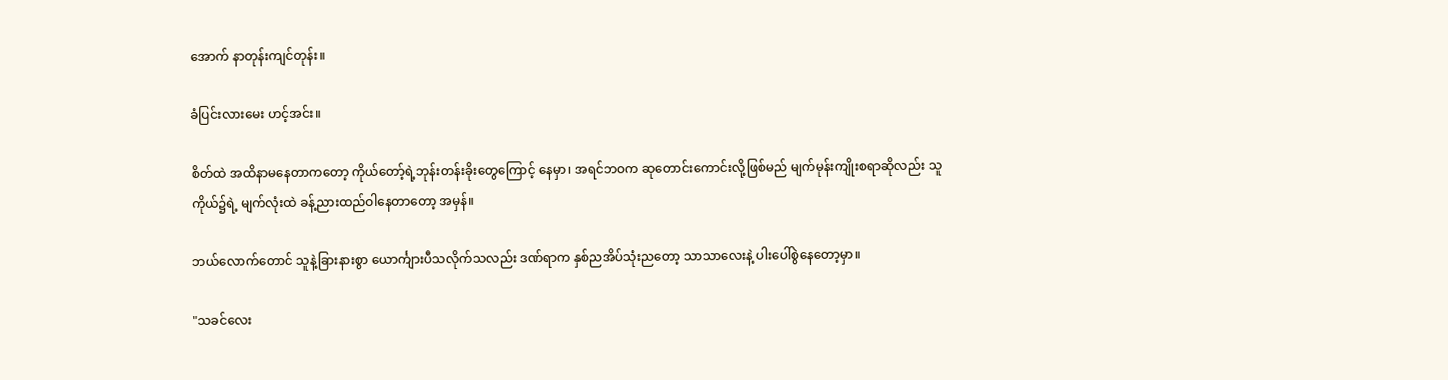အောက် နာတုန်းကျင်တုန်း။

ခံပြင်းလားမေး ဟင့်အင်း။

စိတ်ထဲ အထိနာမနေတာကတော့ ကိုယ်တော့်ရဲ့ဘုန်းတန်းခိုးတွေကြောင့် နေမှာ၊ အရင်ဘဝက ဆုတောင်းကောင်းလို့ဖြစ်မည် မျက်မုန်းကျိုးစရာဆိုလည်း သူကိုယ်၌ရဲ့ မျက်လုံးထဲ ခန့်ညားထည်ဝါနေတာတော့ အမှန်။

ဘယ်လောက်တောင် သူနဲ့ခြားနားစွာ ယောင်္ကျားပီသလိုက်သလည်း ဒဏ်ရာက နှစ်ညအိပ်သုံးညတော့ သာသာလေးနဲ့ ပါးပေါ်စွဲနေတော့မှာ။

"သခင်လေး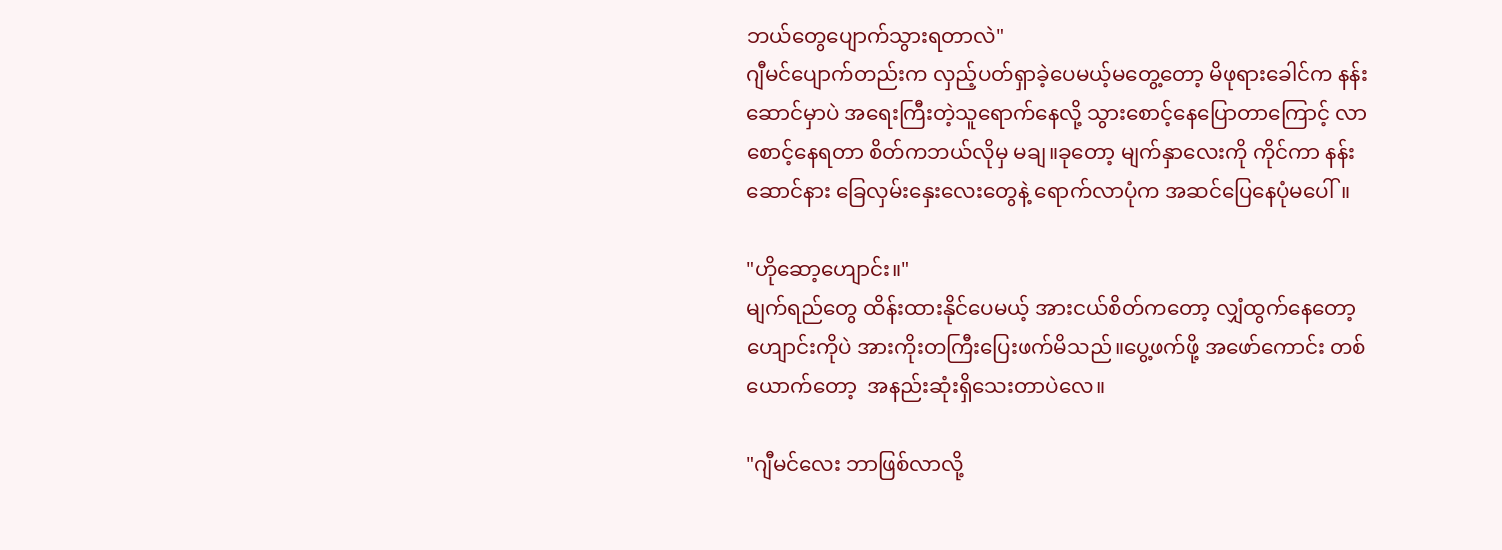ဘယ်တွေပျောက်သွားရတာလဲ"
ဂျီမင်ပျောက်တည်းက လှည့်ပတ်ရှာခဲ့ပေမယ့်မတွေ့တော့ မိဖုရားခေါင်က နန်းဆောင်မှာပဲ အရေးကြီးတဲ့သူရောက်နေလို့ သွားစောင့်နေပြောတာကြောင့် လာစောင့်နေရတာ စိတ်ကဘယ်လိုမှ မချ။ခုတော့ မျက်နှာလေးကို ကိုင်ကာ နန်းဆောင်နား ခြေလှမ်းနှေးလေးတွေနဲ့ ရောက်လာပုံက အဆင်ပြေနေပုံမပေါ်။

"ဟိုဆော့ဟျောင်း။"
မျက်ရည်တွေ ထိန်းထားနိုင်ပေမယ့် အားငယ်စိတ်ကတော့ လျှံထွက်နေတော့ ဟျောင်းကိုပဲ အားကိုးတကြီးပြေးဖက်မိသည်။ပွေ့ဖက်ဖို့ အဖော်ကောင်း တစ်ယောက်တော့  အနည်းဆုံးရှိသေးတာပဲလေ။

"ဂျီမင်လေး ဘာဖြစ်လာလို့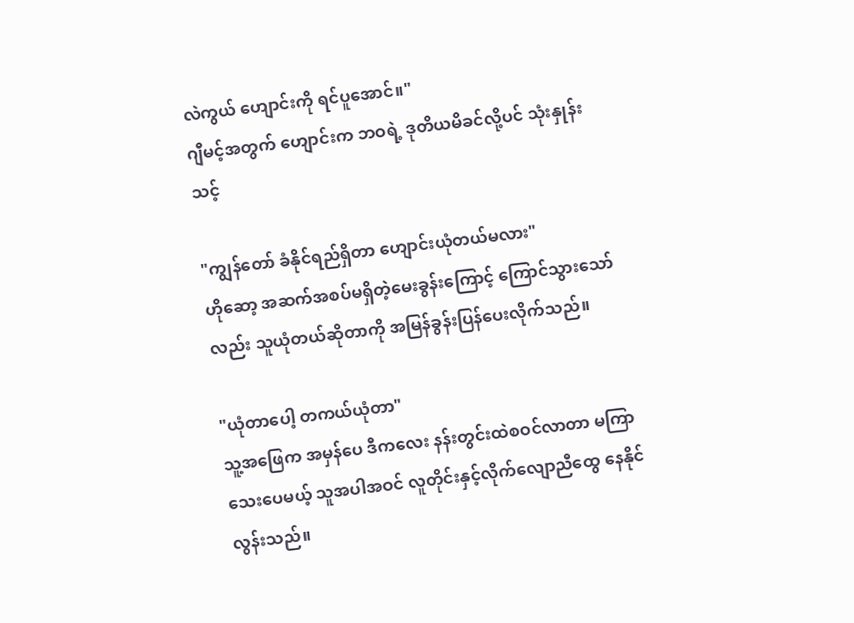လဲကွယ် ဟျောင်းကို ရင်ပူအောင်။"
ဂျီမင့်အတွက် ဟျောင်းက ဘဝရဲ့ ဒုတိယမိခင်လို့ပင် သုံးနှုန်းသင့်

"ကျွန်တော် ခံနိုင်ရည်ရှိတာ ဟျောင်းယုံတယ်မလား"
ဟိုဆော့ အဆက်အစပ်မရှိတဲ့မေးခွန်းကြောင့် ကြောင်သွားသော်လည်း သူယုံတယ်ဆိုတာကို အမြန်ခွန်းပြန်ပေးလိုက်သည်။

"ယုံတာပေါ့ တကယ်ယုံတာ"
သူ့အဖြေက အမှန်ပေ ဒီကလေး နန်းတွင်းထဲစဝင်လာတာ မကြာသေးပေမယ့် သူအပါအဝင် လူတိုင်းနှင့်လိုက်လျောညီထွေ နေနိုင်လွန်းသည်။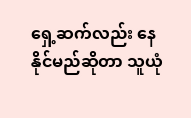ရှေ့ဆက်လည်း နေနိုင်မည်ဆိုတာ သူယုံ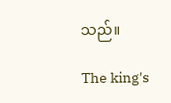သည်။

The king's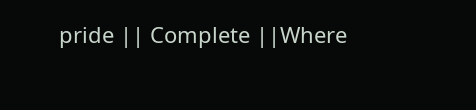pride || Complete ||Where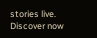stories live. Discover now